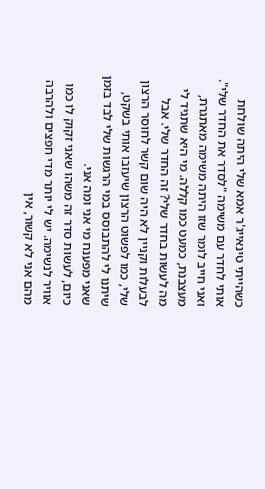כשהייתי טינאייג'ר אמא שלי היתה שולחת אותי לחדר עם משימה "לסדר את החדר שלי". ואני חייב לומר שזו היתה משימה מאתגרת, מעצבנת, כמעט כמו קללה. מי היא שתגיד לי מה לעשות בחדר שלי? זה החדר שלי. אבל לבעלות וקניין לא היה שום קשר לחוסר הרצון שלי, כמו לפשוט הרצון שיעזבו אותי בשקט, שיתנו לי להתבוסס במי הרגשות שלי לבד בזמן שאני מפענח מי אני ומה אני.
כיום, לעשות סדר זה משהו שאני זקוק לו כמו אוויר לנשימה. יש לי יותר מדי חפצים ולהרבה מהם אני לא קשור, אין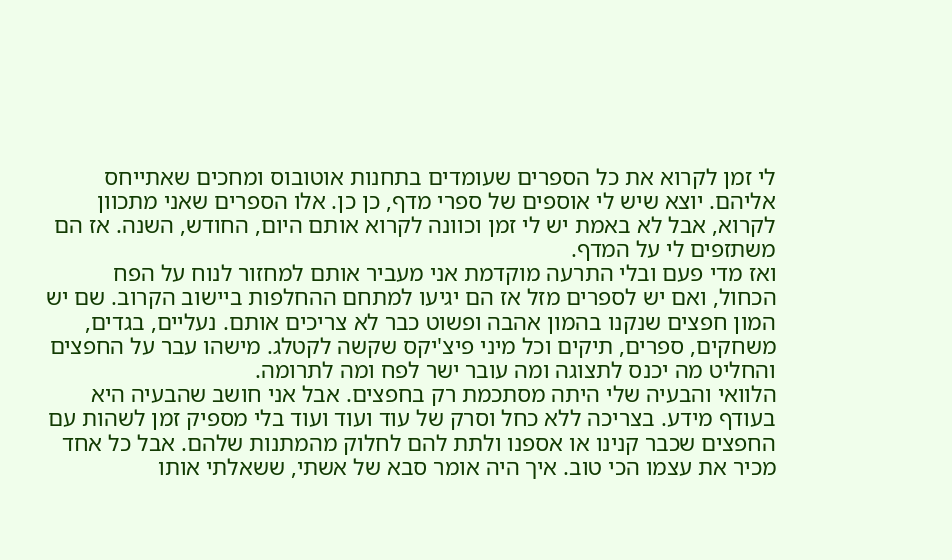לי זמן לקרוא את כל הספרים שעומדים בתחנות אוטובוס ומחכים שאתייחס אליהם. יוצא שיש לי אוספים של ספרי מדף, כן כן. אלו הספרים שאני מתכוון לקרוא, אבל לא באמת יש לי זמן וכוונה לקרוא אותם היום, החודש, השנה. אז הם משתזפים לי על המדף.
ואז מדי פעם ובלי התרעה מוקדמת אני מעביר אותם למחזור לנוח על הפח הכחול, ואם יש לספרים מזל אז הם יגיעו למתחם ההחלפות ביישוב הקרוב. שם יש המון חפצים שנקנו בהמון אהבה ופשוט כבר לא צריכים אותם. נעליים, בגדים, משחקים, ספרים, תיקים וכל מיני פיצ'יקס שקשה לקטלג. מישהו עבר על החפצים והחליט מה יכנס לתצוגה ומה עובר ישר לפח ומה לתרומה.
הלוואי והבעיה שלי היתה מסתכמת רק בחפצים. אבל אני חושב שהבעיה היא בעודף מידע. בצריכה ללא כחל וסרק של עוד ועוד ועוד בלי מספיק זמן לשהות עם החפצים שכבר קנינו או אספנו ולתת להם לחלוק מהמתנות שלהם. אבל כל אחד מכיר את עצמו הכי טוב. איך היה אומר סבא של אשתי, ששאלתי אותו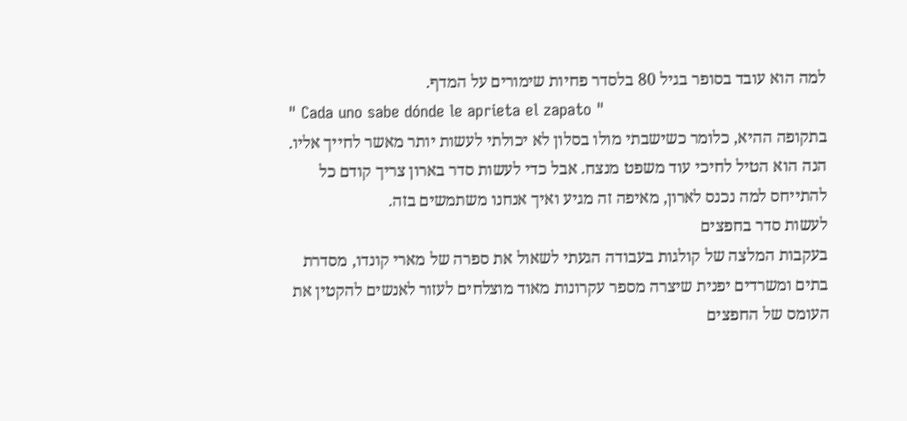למה הוא עובד בסופר בגיל 80 בלסדר פחיות שימורים על המדף.
" Cada uno sabe dónde le aprieta el zapato "
בתקופה ההיא, כלומר כשישבתי מולו בסלון לא יכולתי לעשות יותר מאשר לחייך אליו. הנה הוא הטיל לחיכי עוד משפט מנצח. אבל כדי לעשות סדר בארון צריך קודם כל להתייחס למה נכנס לארון, מאיפה זה מגיע ואיך אנחנו משתמשים בזה.
לעשות סדר בחפצים
בעקבות המלצה של קולגות בעבודה הגעתי לשאול את ספרה של מארי קונדו, מסדרת בתים ומשרדים יפנית שיצרה מספר עקרונות מאוד מוצלחים לעזור לאנשים להקטין את העומס של החפצים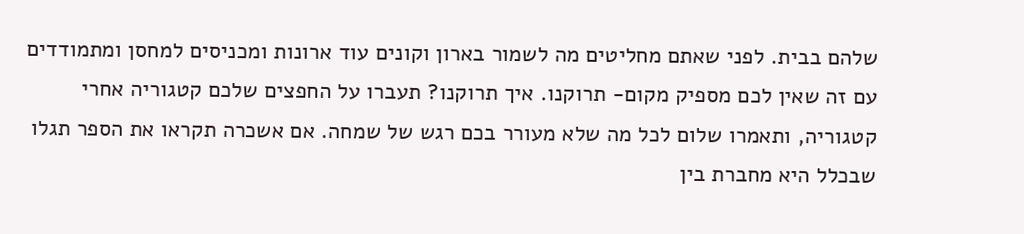שלהם בבית. לפני שאתם מחליטים מה לשמור בארון וקונים עוד ארונות ומכניסים למחסן ומתמודדים עם זה שאין לכם מספיק מקום- תרוקנו. איך תרוקנו? תעברו על החפצים שלכם קטגוריה אחרי קטגוריה, ותאמרו שלום לכל מה שלא מעורר בכם רגש של שמחה. אם אשכרה תקראו את הספר תגלו שבכלל היא מחברת בין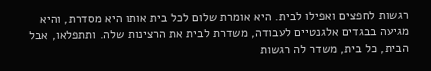רגשות לחפצים ואפילו לבית. היא אומרת שלום לכל בית אותו היא מסדרת, והיא מגיעה בבגדים אלגנטיים לעבודה, משדרת לבית את הרצינות שלה. ותתפלאו, אבל הבית, כל בית, משדר לה רגשות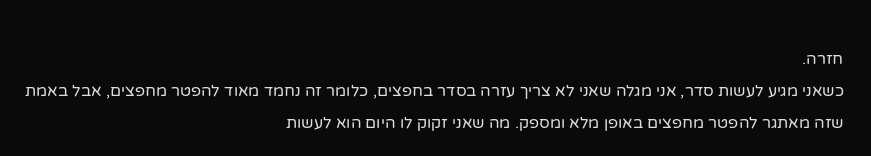חזרה.
כשאני מגיע לעשות סדר, אני מגלה שאני לא צריך עזרה בסדר בחפצים, כלומר זה נחמד מאוד להפטר מחפצים, אבל באמת שזה מאתגר להפטר מחפצים באופן מלא ומספק. מה שאני זקוק לו היום הוא לעשות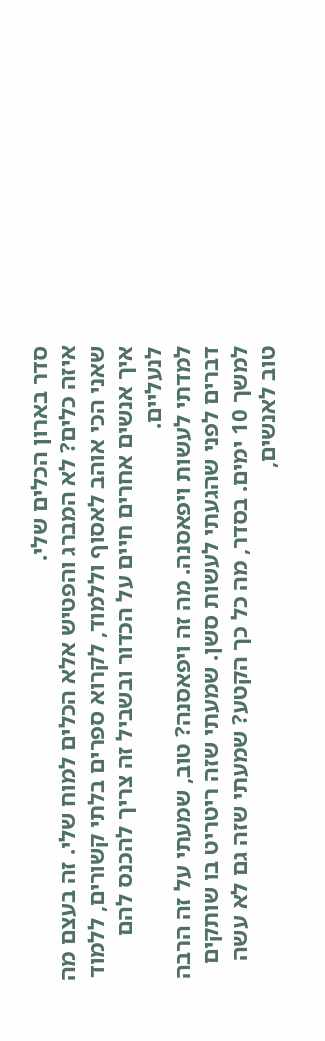סדר בארון הכלים שלי.
איזה כלים? לא המברג והפטיש אלא הכלים למוח שלי. זה בעצם מה שאני הכי אוהב לאסוף וללמוד, לקרוא ספרים בלתי קשורים, ללמוד איך אנשים אחרים חיים על הכדור ובשביל זה צריך להכנס להם לנעליים.
למדתי לעשות ויפאסנה. מה זה ויפאסנה? טוב, שמעתי על זה הרבה דברים לפני שהגעתי לעשות סשן. שמעתי שזה ריטריט בו שותקים למשך 10 ימים. בסדר, מה כל כך הקטע? שמעתי שזה גם לא עשה טוב לאנשים,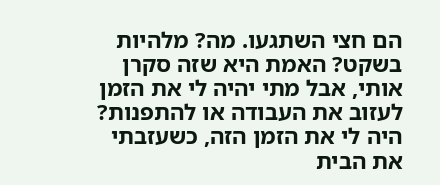הם חצי השתגעו. מה? מלהיות בשקט? האמת היא שזה סקרן אותי, אבל מתי יהיה לי את הזמן לעזוב את העבודה או להתפנות? היה לי את הזמן הזה, כשעזבתי את הבית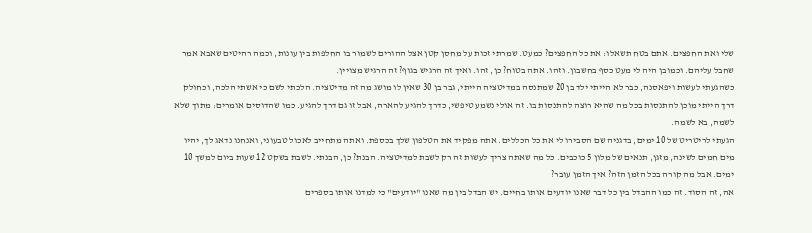שלי ואת החפצים. אתם בטח תשאלו: את כל החפצים? כמעט. שמרתי זכות על מחסן קטן אצל ההורים לשמור בו החלפות בין עונות, וכמה רהיטים שאבא אמר שחבל עליהם. וכמובן היה לי מעט כסף בחשבון. וזהו. אתה בטוח? כן, זהו. ואיך זה הרגיש בגוף? זה הרגיש מצויין.
כשהגעתי לעשות ויפאסנה, כבר לא הייתי ילד בן 20 שמתנסה במדיטציה הייתי, גבר בן 30 שאין לו מושג מה זה מדיטציה. הלכתי לשם כי אשתי הלכה, וכחולק דרך הייתי מוכן להתנסות בכל מה שהיא רוצה להתנסות בו. זה אולי נשמע טיפשי, כדרך להגיע להארה, אבל זו גם דרך להגיע. כמו שהדוסים אומרים: מתוך שלא לשמה, בא לשמה.
הגעתי לריטריט של 10 ימים, בדגניה שם הסבירו לי את כל הכללים. אתה מפקיד את הטלפון שלך בכספת. ואתה מתחייב לאכול טבעוני, ואנחנו נדאג לך, יהיו מים חמים לשינה, מזגן, תנאים של מלון 5 כוכבים. כל מה שאתה צריך לעשות זה רק לשבת למדיטציה. הבנת? כן, הבנתי. לשבת בשקט 12 שעות ביום למשך 10 ימים. אבל מה קורה בכל הזמן הזה? איך הזמן עובר?
אה, זה הסוד. זה כמו ההבדל בין כל דבר שאנו יודעים אותו בחיים. יש הבדל בין מה שאנו "יודעים" כי למדנו אותו בספרים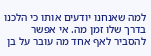למה שאנחנו יודעים אותו כי הלכנו בדרך שלו זמן מה. אי אפשר להסביר לאף אחד מה עובר על בן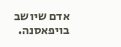אדם שיושב בויפאסנה.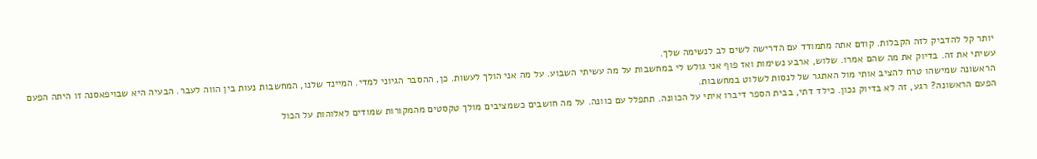יותר קל להדביק לזה הקבלות. קודם אתה מתמודד עם הדרישה לשים לב לנשימה שלך.
עשיתי את זה. בדיוק את מה שהם אמרו. שלוש, ארבע נשימות ואז פוף אני גולש לי במחשבות על מה עשיתי השבוע. על מה אני הולך לעשות. כן, ההסבר הגיוני למדי. המיינד שלנו, המחשבות נעות בין הווה לעבר. הבעיה היא שבויפאסנה זו היתה הפעם הראשונה שמישהו טרח להציב אותי מול האתגר של לנסות לשלוט במחשבות.
הפעם הראשונה? רגע, זה לא בדיוק נכון. כילד דתי, בבית הספר דיברו איתי על הכוונה. תתפלל עם כוונה. על מה חושבים כשמציבים מולך טקסטים מהמקורות שמודים לאלוהות על הכול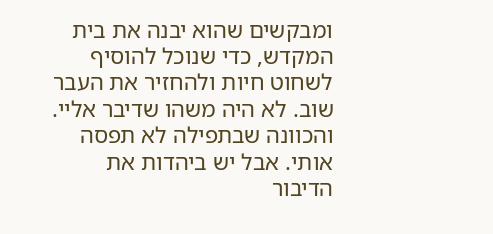ומבקשים שהוא יבנה את בית המקדש, כדי שנוכל להוסיף לשחוט חיות ולהחזיר את העבר שוב. לא היה משהו שדיבר אליי. והכוונה שבתפילה לא תפסה אותי. אבל יש ביהדות את הדיבור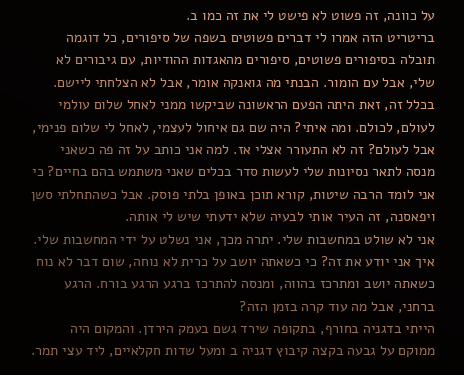על כוונה, זה פשוט לא פישט לי את זה כמו ב.
בריטריט הזה אמרו לי דברים פשוטים בשפה של סיפורים, כל דוגמה תובלה בסיפורים פשוטים, סיפורים מהאגדות ההודיות, עם גיבורים לא שלי, אבל עם הומור. הבנתי מה גואנקה אומר, אבל לא הצלחתי ליישם. בכלל זה, זאת היתה הפעם הראשונה שביקשו ממני לאחל שלום עולמי לעולם, לכולם. ומה איתי? היה שם גם איחול לעצמי, לאחל לי שלום פנימי, אבל לעולם? זה לא התעורר אצלי אז. למה אני כותב על זה פה כשאני מנסה לתאר נסיונות שלי לעשות סדר בכלים שאני משתמש בהם בחיים? כי אני לומד הרבה שיטות, קורא תוכן באופן בלתי פוסק. אבל כשהתחלתי סשן ויפאסנה, זה העיר אותי לבעיה שלא ידעתי שיש לי אותה.
אני לא שולט במחשבות שלי. יתרה מכך, אני נשלט על ידי המחשבות שלי. איך אני יודע את זה? כי כשאתה יושב על כרית לא נוחה, שום דבר לא נוח כשאתה יושב ומתרכז בהווה, ומנסה להתרכז ברגע הרגע בורח. הרגע ברחני, אבל מה עוד קרה בזמן הזה?
הייתי בדגניה בחורף, בתקופה שירד גשם בעמק הירדן. והמקום היה ממוקם על גבעה בקצה קיבוץ דגניה ב ומעל שדות חקלאיים, ליד עצי תמר.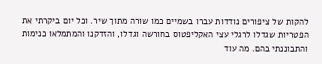להקות של ציפורים נודדות עברו בשמיים כמו שורה מתוך שיר. וכל יום ביקרתי את הפטריות שגדלו לרגלי עצי האקליפטוס בחורשה וגדלו, והזדקנו והמתמלאו כנימות והתבוננתי בהם. מה עוד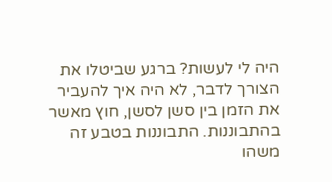היה לי לעשות? ברגע שביטלו את הצורך לדבר, לא היה איך להעביר את הזמן בין סשן לסשן, חוץ מאשר בהתבוננות. התבוננות בטבע זה משהו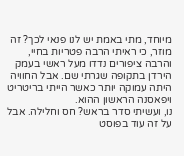מיוחד, מתי באמת יש לנו פנאי לכך? זה מוזר, כי ראיתי הרבה פטריות בחיי, והרבה ציפורים נדדו מעל ראשי בעמק הירדן בתקופה שגרתי שם. אבל החוויה היתה עמוקה יותר כאשר הייתי בריטריט ויפאסנה הראשון ההוא.
נו, ועשיתי סדר בראש? חס וחלילה. אבל על זה עוד בפוסט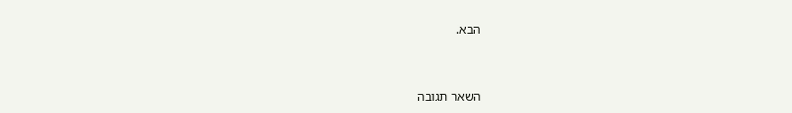הבא.



השאר תגובה